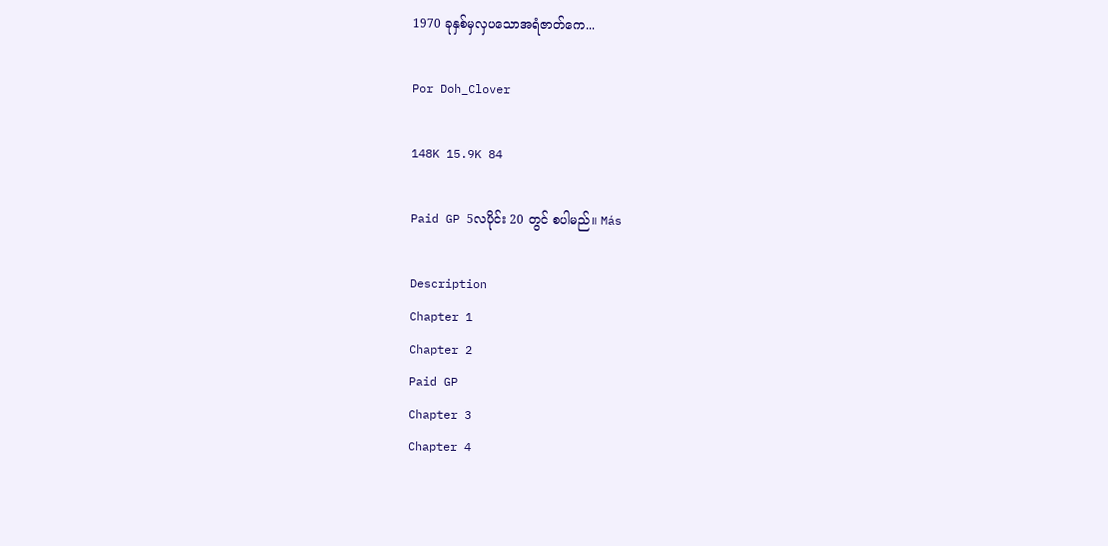1970 ခုနှစ်မှလှပသောအရံဇာတ်ကေ...

Por Doh_Clover

148K 15.9K 84

Paid GP 5လပိုင်း 20 တွင် စပါမည်။ Más

Description
Chapter 1
Chapter 2
Paid GP
Chapter 3
Chapter 4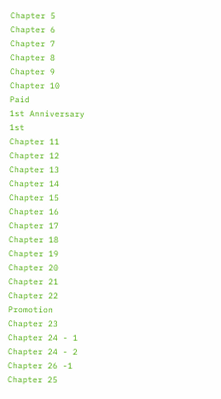Chapter 5
Chapter 6
Chapter 7
Chapter 8
Chapter 9
Chapter 10
Paid
1st Anniversary
1st
Chapter 11
Chapter 12
Chapter 13
Chapter 14
Chapter 15
Chapter 16
Chapter 17
Chapter 18
Chapter 19
Chapter 20
Chapter 21
Chapter 22
Promotion
Chapter 23
Chapter 24 - 1
Chapter 24 - 2
Chapter 26 -1
Chapter 25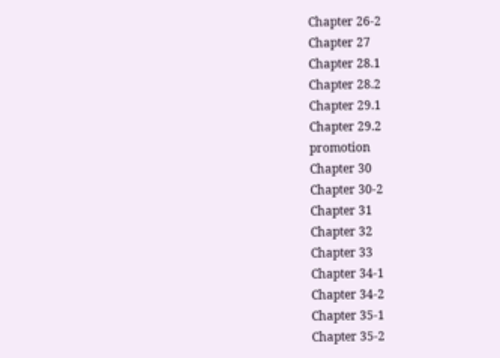Chapter 26-2
Chapter 27
Chapter 28.1
Chapter 28.2
Chapter 29.1
Chapter 29.2
promotion
Chapter 30
Chapter 30-2
Chapter 31
Chapter 32
Chapter 33
Chapter 34-1
Chapter 34-2
Chapter 35-1
Chapter 35-2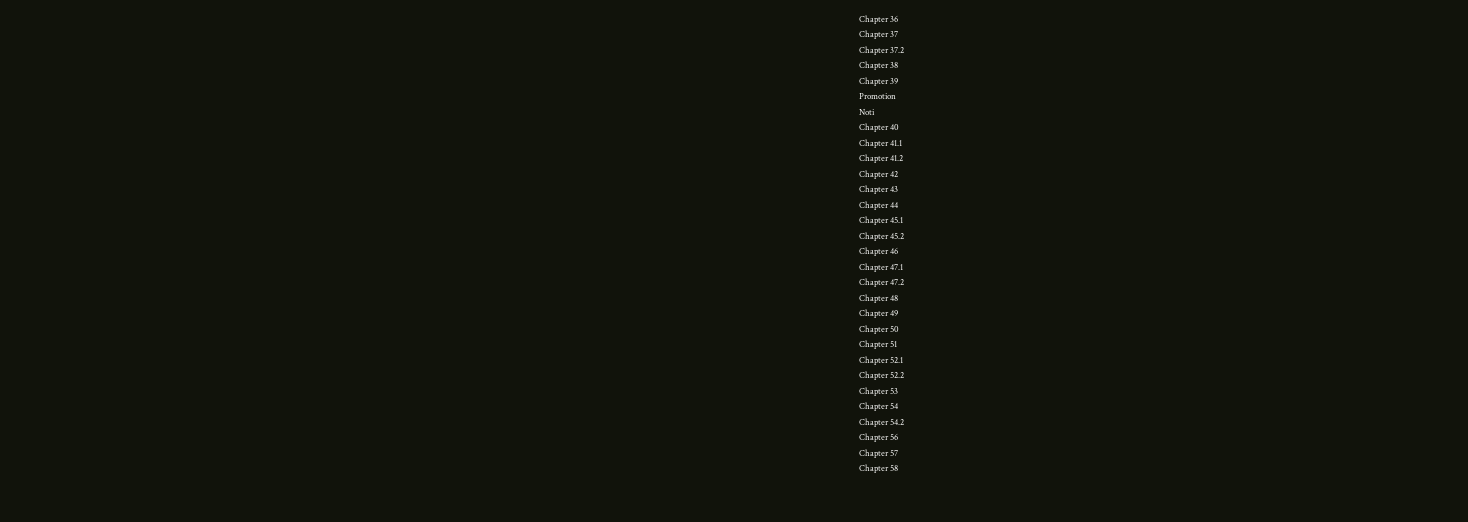Chapter 36
Chapter 37
Chapter 37.2
Chapter 38
Chapter 39
Promotion
Noti
Chapter 40
Chapter 41.1
Chapter 41.2
Chapter 42
Chapter 43
Chapter 44
Chapter 45.1
Chapter 45.2
Chapter 46
Chapter 47.1
Chapter 47.2
Chapter 48
Chapter 49
Chapter 50
Chapter 51
Chapter 52.1
Chapter 52.2
Chapter 53
Chapter 54
Chapter 54.2
Chapter 56
Chapter 57
Chapter 58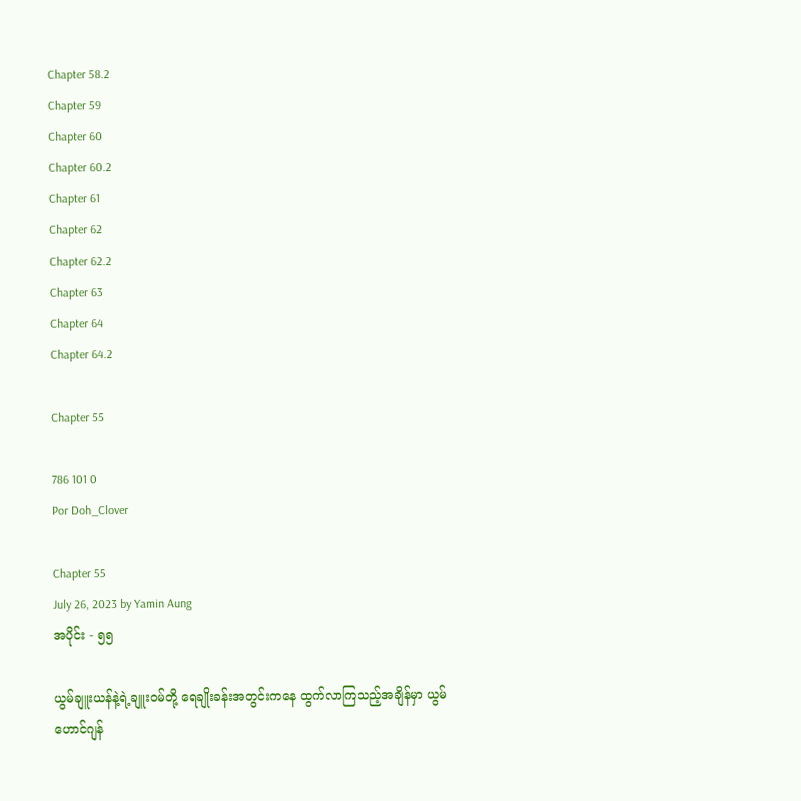Chapter 58.2
Chapter 59
Chapter 60
Chapter 60.2
Chapter 61
Chapter 62
Chapter 62.2
Chapter 63
Chapter 64
Chapter 64.2

Chapter 55

786 101 0
Por Doh_Clover

Chapter 55
July 26, 2023 by Yamin Aung
အပိုင်း - ၅၅

ယွမ်ချူးယန်နဲ့ရဲ့ချူးဝမ်တို့ ရေချိုးခန်းအတွင်းကနေ ထွက်လာကြသည့်အချိန်မှာ ယွမ်ဟောင်ဂျန်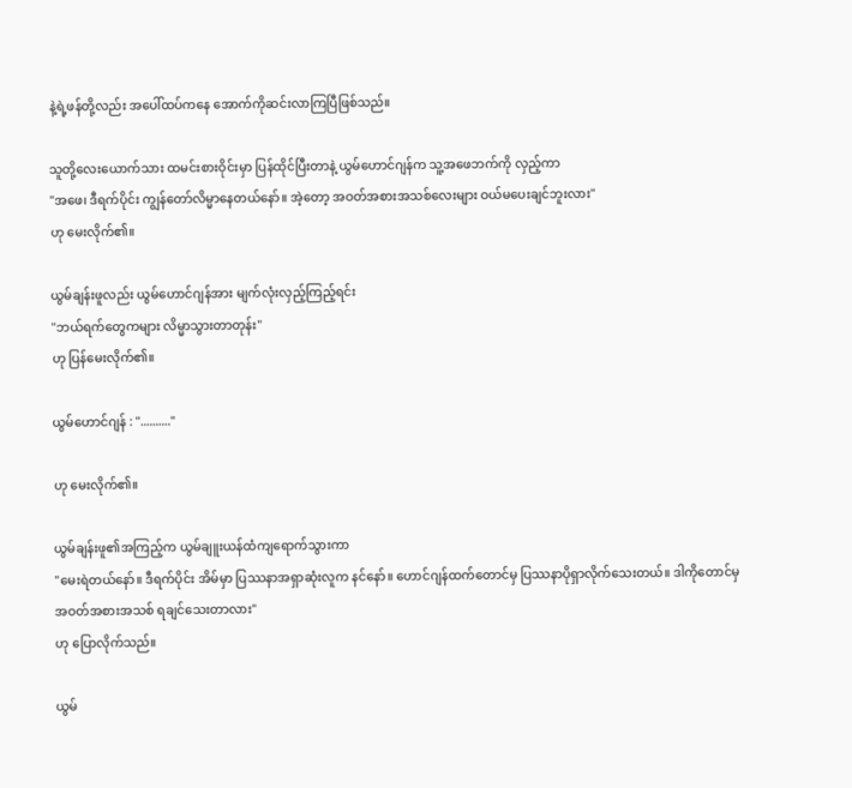နဲ့ရဲ့ဖန်တို့လည်း အပေါ်ထပ်ကနေ‌ အောက်ကိုဆင်းလာကြပြီဖြစ်သည်။

သူတို့လေးယောက်သား ထမင်းစားဝိုင်းမှာ ပြန်ထိုင်ပြီးတာနဲ့ ယွမ်ဟောင်ဂျန်က သူ့အဖေဘက်ကို လှည့်ကာ
"အဖေ၊ ဒီရက်ပိုင်း ကျွန်တော်လိမ္မာနေတယ်နော်။ အဲ့တော့ အဝတ်အစားအသစ်လေးများ ဝယ်မပေးချင်ဘူးလား"
ဟု မေးလိုက်၏။

ယွမ်ချန်းဖူလည်း ယွမ်ဟောင်ဂျန်အား ‌မျက်လုံးလှည့်ကြည့်ရင်း
"ဘယ်ရက်တွေကများ လိမ္မာသွားတာတုန်း"
ဟု ပြန်မေးလိုက်၏။

ယွမ်ဟောင်ဂျန် : ".........."

ဟု မေးလိုက်၏။

ယွမ်ချန်းဖူ၏အကြည့်က ယွမ်ချူးယန်ထံကျရောက်သွားကာ
"မေးရဲတယ်နော်။ ဒီရက်ပိုင်း အိမ်မှာ ပြဿနာအရှာဆုံးလူက နင်နော်။ ဟောင်ဂျန်ထက်တောင်မှ ပြဿနာပိုရှာလိုက်သေးတယ်။ ဒါကိုတောင်မှ အဝတ်အစားအသစ် ရချင်သေးတာလား"
ဟု ပြောလိုက်သည်။

ယွမ်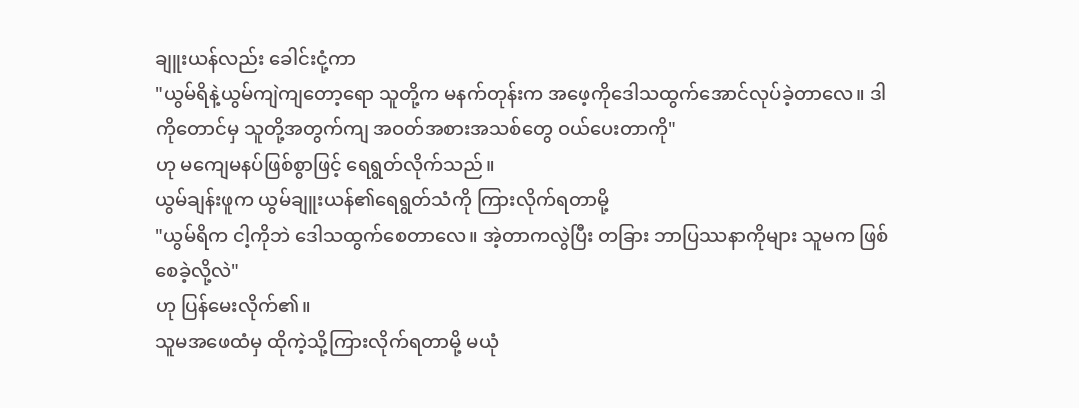ချူးယန်လည်း ခေါင်းငုံ့ကာ
"ယွမ်ရိနဲ့ယွမ်ကျဲကျတော့ရော သူတို့က မနက်တုန်းက အဖေ့ကိုဒေါသထွက်အောင်လုပ်ခဲ့တာလေ။ ဒါကိုတောင်မှ သူတို့အတွက်ကျ အဝတ်အစားအသစ်တွေ ဝယ်ပေးတာကို"
ဟု မကျေမနပ်ဖြစ်စွာဖြင့် ရေရွတ်လိုက်သည်။
ယွမ်ချန်းဖူက ယွမ်ချူးယန်၏ရေရွတ်သံကို ကြားလိုက်ရတာမို့
"ယွမ်ရိက ငါ့ကိုဘဲ ဒေါသထွက်စေတာလေ။ အဲ့တာကလွဲပြီး တခြား ဘာပြဿနာကိုများ သူမက ဖြစ်စေခဲ့လို့လဲ"
ဟု ပြန်မေးလိုက်၏။
သူမအဖေထံမှ ထိုကဲ့သို့ကြားလိုက်ရတာမို့ မယုံ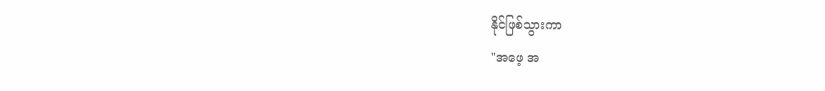နိုင်ဖြစ်သွားကာ
"အဖေ့ အ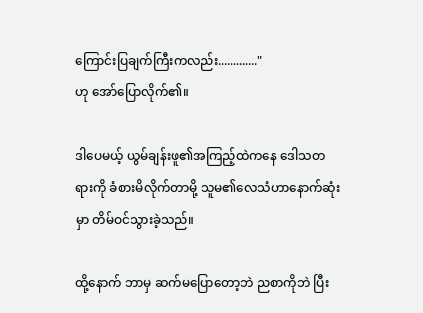ကြောင်းပြချက်ကြီးကလည်း............."
ဟု အော်ပြောလိုက်၏။

ဒါပေမယ့် ယွမ်ချန်းဖူ၏အကြည့်ထဲကနေ ဒေါသတရားကို ခံစားမိလိုက်တာမို့ သူမ၏လေသံဟာနောက်ဆုံးမှာ တိမ်ဝင်သွားခဲ့သည်။

ထို့နောက် ဘာမှ ဆက်မပြောတော့ဘဲ ညစာကိုဘဲ ပြီး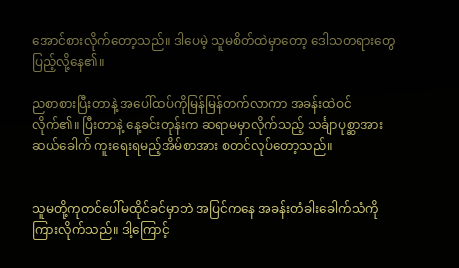အောင်စားလိုက်တော့သည်။ ဒါပေမဲ့ သူမစိတ်ထဲမှာတော့ ဒေါသတရားတွေပြည့်လို့နေ၏။

ညစာစားပြီးတာနဲ့ အပေါ်ထပ်ကိုမြန်မြန်တက်လာကာ အခန်းထဲဝင်လိုက်၏။ ပြီးတာနဲ့ နေ့ခင်းတုန်းက ဆရာမမှာလိုက်သည့် သင်္ချာပုစ္ဆာအားဆယ်ခေါက် ကူးရေးရမည့်အိမ်စာအား စတင်လုပ်တော့သည်။


သူမတို့ကုတင်ပေါ်မထိုင်ခင်မှာဘဲ အပြင်ကနေ အခန်းတံခါးခေါက်သံကိုကြားလိုက်သည်။ ဒါ့ကြောင့်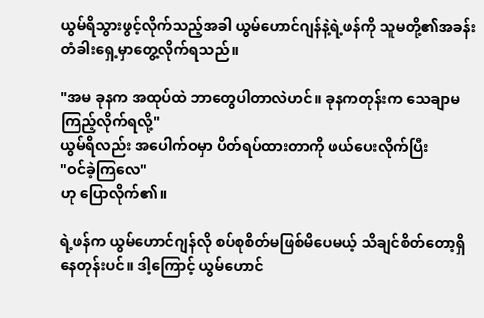ယွမ်ရိသွားဖွင့်လိုက်သည့်အခါ ယွမ်ဟောင်ဂျန်နဲ့ရဲ့ဖန်ကို သူမတို့၏အခန်းတံခါးရှေ့မှာတွေ့လိုက်ရသည်။

"အမ ခုနက အထုပ်‌ထဲ ဘာတွေပါတာလဲဟင်။ ခုနကတုန်းက သေချာမကြည့်လိုက်ရလို့"
ယွမ်ရိလည်း အပေါက်ဝမှာ ပိတ်ရပ်ထားတာကို ဖယ်ပေးလိုက်ပြီး
"ဝင်ခဲ့ကြလေ"
ဟု ပြောလိုက်၏။

ရဲ့ဖန်က ယွမ်ဟောင်ဂျန်လို စပ်စုစိတ်မဖြစ်မိပေမယ့် သိချင်စိတ်တော့ရှိနေတုန်းပင်။ ဒါ့ကြောင့် ယွမ်ဟောင်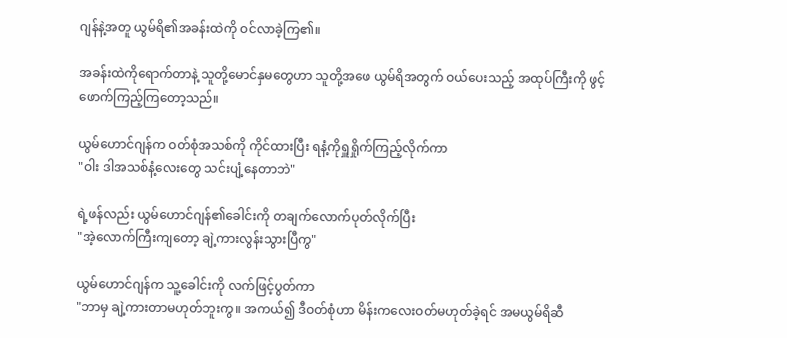ဂျန်နဲ့အတူ ယွမ်ရိ၏အခန်းထဲကို ဝင်လာခဲ့ကြ၏။

အခန်းထဲကိုရောက်တာနဲ့ သူတို့မောင်နှမတွေဟာ သူတို့အဖေ ယွမ်ရိအတွက် ‌ဝယ်ပေးသည့် အထုပ်ကြီးကို ဖွင့်ဖောက်ကြည့်ကြတော့သည်။

ယွမ်ဟောင်ဂျန်က ဝတ်စုံအသစ်ကို ကိုင်ထားပြီး ရနံ့ကိုရှူရှိုက်ကြည့်လိုက်ကာ
"ဝါး ဒါအသစ်နံ့လေးတွေ သင်းပျံ့နေတာဘဲ"

ရဲ့ဖန်လည်း ယွမ်ဟောင်ဂျန်၏ခေါင်းကို တချက်လောက်ပုတ်လိုက်ပြီး
"အဲ့လောက်ကြီးကျတော့ ချဲ့ကားလွန်းသွားပြီကွ"

ယွမ်ဟောင်ဂျန်က သူ့ခေါင်းကို လက်ဖြင့်ပွတ်ကာ
"ဘာမှ ချဲ့ကားတာမဟုတ်ဘူးကွ။ အကယ်၍ ဒီဝတ်စုံဟာ မိန်းကလေးဝတ်မဟုတ်ခဲ့ရင် အမယွမ်ရိဆီ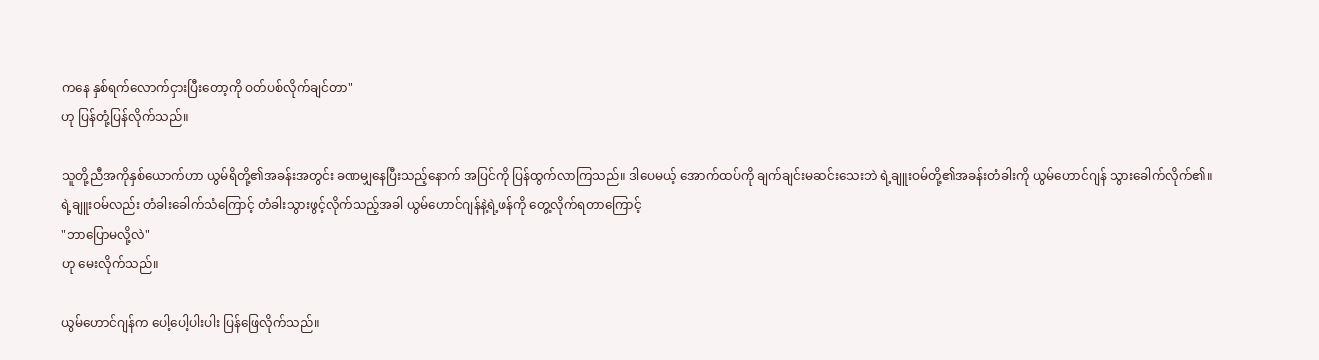ကနေ နှစ်ရက်လောက်ငှားပြီးတော့ကို ဝတ်ပစ်လိုက်ချင်တာ"
ဟု ပြန်တုံ့ပြန်လိုက်သည်။

သူတို့ညီအကိုနှစ်ယောက်ဟာ ယွမ်ရိတို့၏အခန်းအတွင်း ခဏမျှနေပြီးသည့်နောက် အပြင်ကို ပြန်ထွက်လာကြသည်။ ဒါပေမယ့် အောက်ထပ်ကို ချက်ချင်းမဆင်းသေးဘဲ ရဲ့ချူးဝမ်တို့၏အခန်းတံခါးကို ယွမ်ဟောင်ဂျန် သွားခေါက်လိုက်၏။
ရဲ့ချူးဝမ်လည်း တံခါးခေါက်သံကြောင့် တံခါးသွားဖွင့်လိုက်သည့်အခါ ယွမ်ဟောင်ဂျန်နဲ့ရဲ့ဖန်ကို တွေ့လိုက်ရတာကြောင့်
"ဘာပြောမလို့လဲ"
ဟု မေးလိုက်သည်။

ယွမ်ဟောင်ဂျန်က ပေါ့ပေါ့ပါးပါး ပြန်ဖြေလိုက်သည်။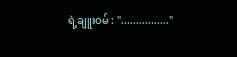ရဲ့ချူးဝမ် : "................"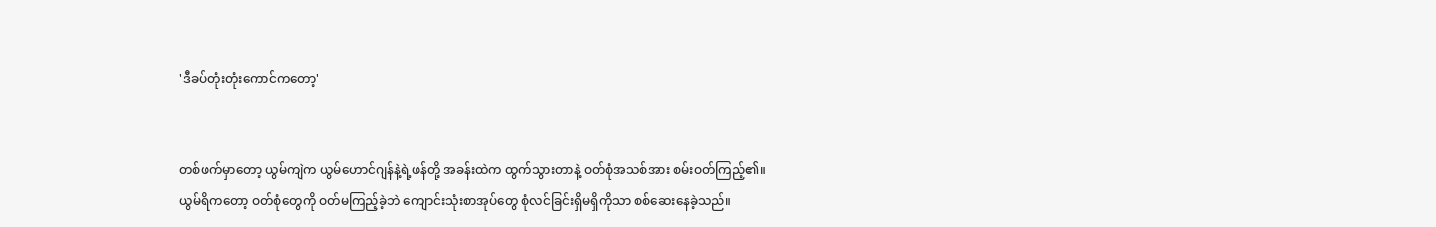'ဒီခပ်တုံးတုံးကောင်ကတော့'


တစ်ဖက်မှာတော့ ယွမ်ကျဲက ယွမ်ဟောင်ဂျန်နဲ့ရဲ့ဖန်တို့ အခန်းထဲက ထွက်သွားတာနဲ့ ဝတ်စုံအသစ်အား စမ်းဝတ်ကြည့်၏။
ယွမ်ရိကတော့ ဝတ်စုံတွေကို ဝတ်မကြည့်ခဲ့ဘဲ ကျောင်းသုံးစာအုပ်တွေ စုံလင်ခြင်းရှိမရှိကိုသာ စစ်ဆေးနေခဲ့သည်။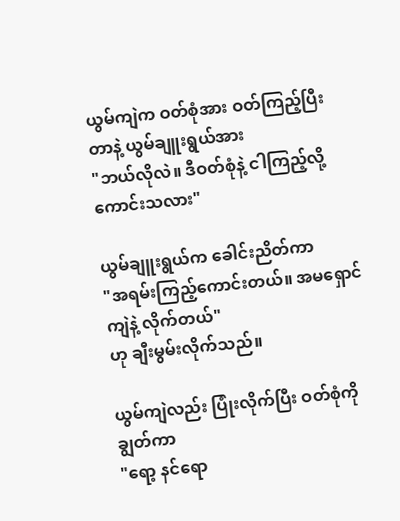ယွမ်ကျဲက ဝတ်စုံအား ဝတ်ကြည့်ပြီးတာနဲ့ ယွမ်ချူးရွယ်အား
"ဘယ်လိုလဲ။ ဒီဝတ်စုံနဲ့ ငါကြည့်လို့ကောင်းသလား"

ယွမ်ချူးရွယ်က ခေါင်းညိတ်ကာ
"အရမ်းကြည့်ကောင်းတယ်။ အမရှောင်ကျဲနဲ့ လိုက်တယ်"
ဟု ချီးမွမ်းလိုက်သည်။

ယွမ်ကျဲလည်း ပြုံးလိုက်ပြီး ဝတ်စုံကို ချွတ်ကာ
"ရော့ နင်ရော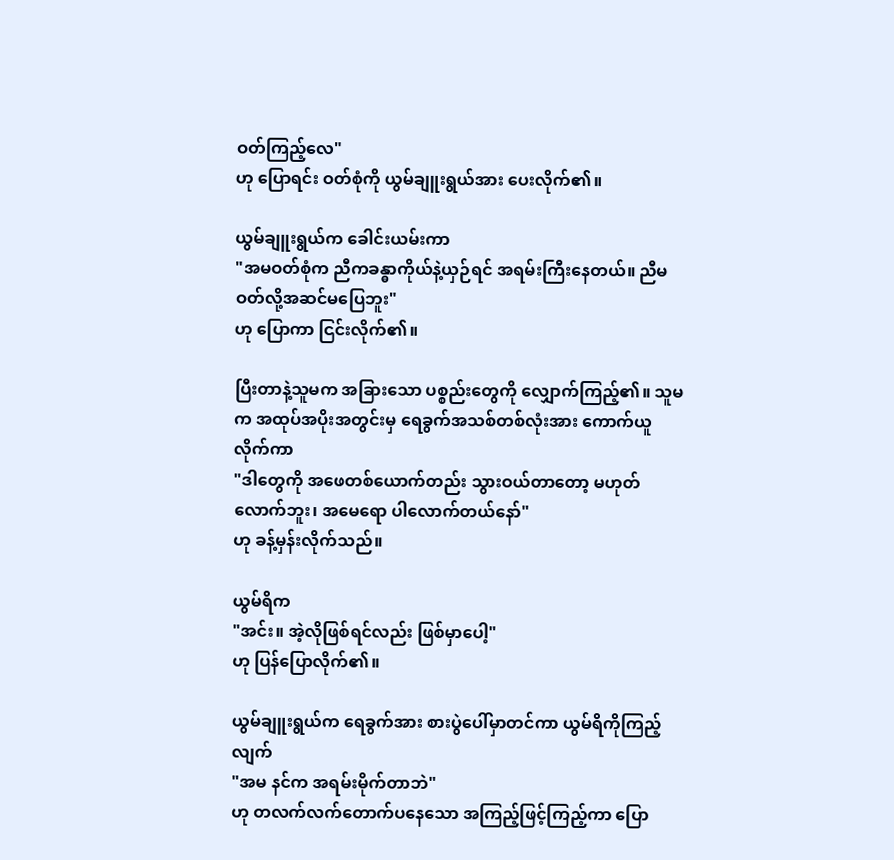ဝတ်ကြည့်လေ"
ဟု ပြောရင်း ဝတ်စုံကို ယွမ်ချူးရွယ်အား ပေးလိုက်၏။

ယွမ်ချူးရွယ်က ခေါင်းယမ်းကာ
"အမဝတ်စုံက ညီကခန္ဓာကိုယ်နဲ့ယှဉ်ရင် အရမ်းကြီးနေတယ်။ ညီမဝတ်လို့အဆင်မပြေဘူး"
ဟု ပြောကာ ငြင်းလိုက်၏။

ပြီးတာနဲ့သူမက အခြားသော ပစ္စည်းတွေကို ‌လျှောက်ကြည့်၏။ သူမက အထုပ်အပိုးအတွင်းမှ ရေခွက်အသစ်တစ်လုံးအား ကောက်ယူလိုက်ကာ
"ဒါတွေကို အဖေတစ်ယောက်တည်း သွားဝယ်တာတော့ မဟုတ်လောက်ဘူး၊ အမေရော ပါလောက်တယ်နော်"
ဟု ခန့်မှန်းလိုက်သည်။

ယွမ်ရိက
"အင်း။ အဲ့လိုဖြစ်ရင်လည်း ဖြစ်မှာပေါ့"
ဟု ပြန်ပြောလိုက်၏။

ယွမ်ချူးရွယ်က ရေခွက်အား စားပွဲပေါ်မှာတင်ကာ ယွမ်ရိကိုကြည့်လျက်
"အမ နင်က အရမ်းမိုက်တာဘဲ"
ဟု တလက်လက်တောက်ပနေသော အကြည့်ဖြင့်ကြည့်ကာ ပြော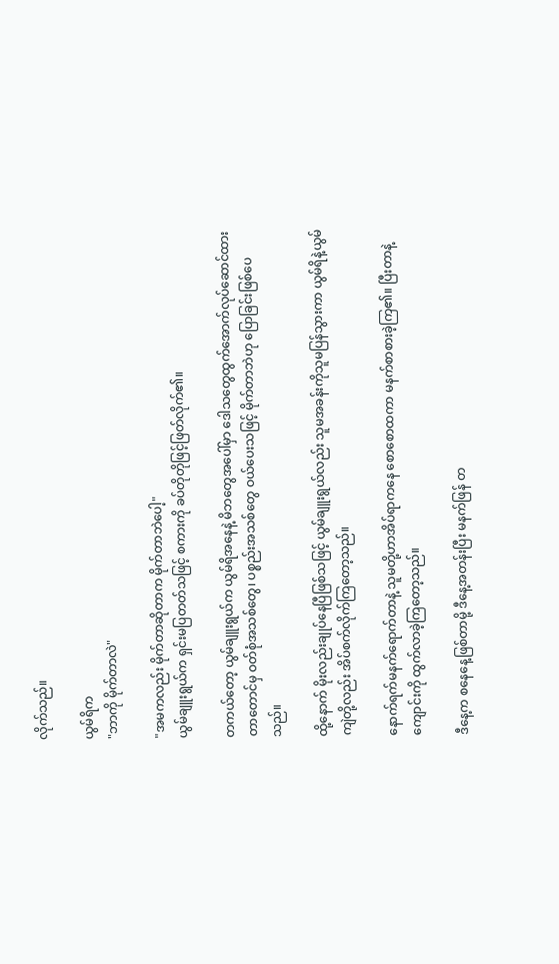လိုက်သည်။

ယွမ်ရိက
"ဘာကို မိုက်တာလဲ"

"အမကလည်း မိုက်တာဆိုတာက မိုက်တာဘဲပေါ့"
ယွမ်ချူးရွယ်က ရှင်းမပြတတ်သဖြင့် စကားကို ခပ်တိုတိုဖြင့်ဖြတ်လိုက်၏။

တကယ်တော့ ယွမ်ချူးရွယ်က ယွမ်ရိအနေနဲ့ မိဘတွေအပေါ်မှာ ဒေါသတွေထွက်အောက်လုပ်ဆောင်ထားတာတောင်မှ ဝတ်စုံအသစ်တွေ၊ ပစ္စည်းအသစ်တွေ ဝယ်ပေးသဖြင့် မိုက်တာဘဲဟု ပြောခြင်းဖြစ်ပေသည်။

ထို့နောက် မိုးလည်းချုပ်နေပြီဖြစ်သဖြင့် ယွမ်ချူးရွယ်လည်း သူမအခန်းကိုသူမပြန်သွားကာ ယွမ်ရိနဲ့ယွမ်ကျဲတို့လည်း အိပ်စက်လိုက်ကြတော့သည်။

နောက်ရက်မနက်ရောက်တာနဲ့ သူမတို့ဟာအိပ်ရာကနေ စောစောထကာ မနက်စာစားခဲ့ကြ၏။ ပြီးတာနဲ့ကျောင်းကို ထွက်လာခဲ့ကြတော့သည်။

ဒီနေ့က စနေနေ့ဖြစ်တာမို့ ဒီနေ့အတန်းပြီး မနက်ဖြန် တ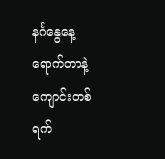နင်္ဂနွေနေ့ရောက်တာနဲ့ ကျောင်းတစ်ရက်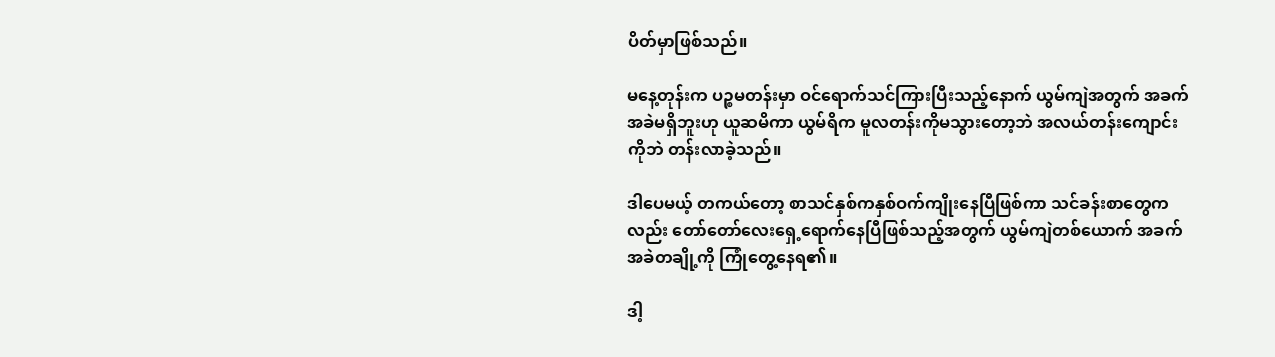ပိတ်မှာဖြစ်သည်။

မနေ့တုန်းက ပဉ္စမတန်းမှာ ဝင်ရောက်သင်ကြားပြီးသည့်နောက် ယွမ်ကျဲအတွက် အခက်အခဲမရှိဘူးဟု ယူဆမိကာ ယွမ်ရိက မူလတန်းကိုမသွားတော့ဘဲ အလယ်တန်းကျောင်းကိုဘဲ တန်းလာခဲ့သည်။

ဒါပေမယ့် တကယ်တော့ စာသင်နှစ်ကနှစ်ဝက်ကျိုးနေပြီဖြစ်ကာ သင်ခန်းစာတွေကလည်း တော်တော်လေးရှေ့ရောက်နေပြီဖြစ်သည့်အတွက် ယွမ်ကျဲတစ်ယောက် အခက်အခဲတချို့ကို ကြုံတွေ့နေရ၏။

ဒါ့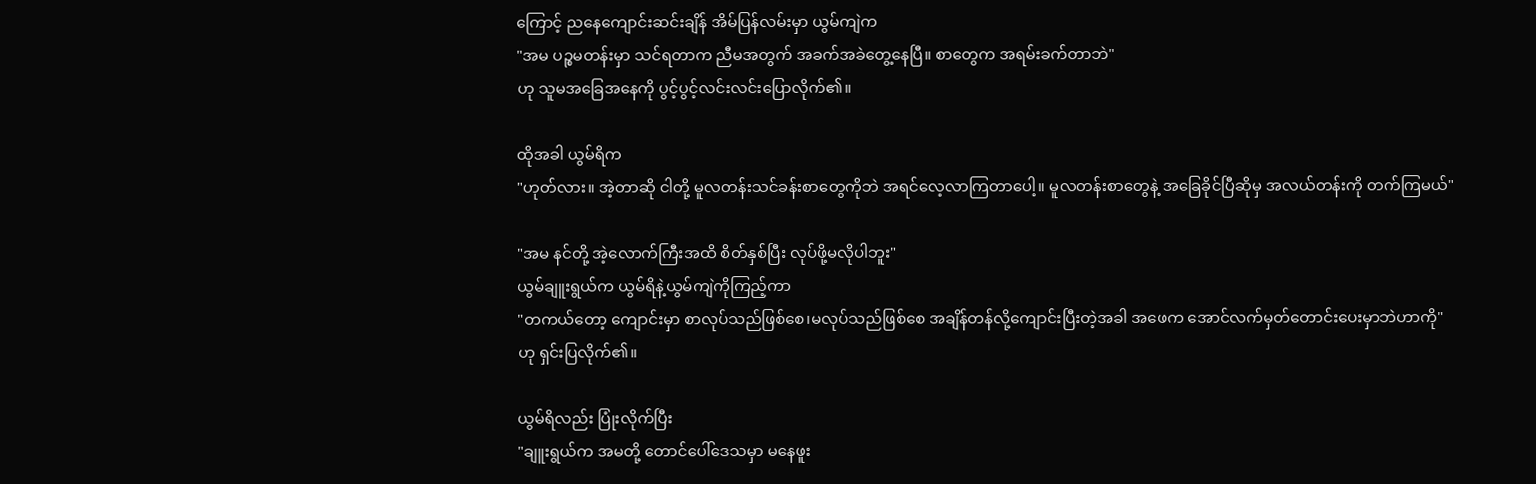ကြောင့် ညနေကျောင်းဆင်းချိန် အိမ်ပြန်လမ်းမှာ ယွမ်ကျဲက
"အမ ပဉ္စမတန်းမှာ သင်ရတာ‌က ညီမအတွက် အခက်အခဲတွေ့နေပြီ။ စာတွေက အရမ်းခက်တာဘဲ"
ဟု သူမအခြေအနေကို ပွင့်ပွင့်လင်းလင်းပြောလိုက်၏။

ထိုအခါ ယွမ်ရိက
"ဟုတ်လား။ အဲ့တာဆို ငါတို့ မူလတန်းသင်ခန်းစာတွေကိုဘဲ အရင်လေ့လာကြ‌တာပေါ့။ မူလတန်းစာတွေနဲ့ အခြေခိုင်ပြီဆိုမှ အလယ်တန်းကို တက်ကြမယ်"

"အမ နင်တို့ အဲ့လောက်ကြီးအထိ စိတ်နှစ်ပြီး လုပ်ဖို့မလိုပါဘူး"
ယွမ်ချူးရွယ်က ယွမ်ရိနဲ့ယွမ်ကျဲကိုကြည့်ကာ
"တကယ်တော့ ကျောင်းမှာ စာလုပ်သည်ဖြစ်စေ၊မလုပ်သည်ဖြစ်စေ အချိန်တန်လို့ကျောင်းပြီးတဲ့အခါ အဖေက အောင်လက်မှတ်တောင်းပေးမှာဘဲဟာကို"
ဟု ရှင်းပြလိုက်၏။

ယွမ်ရိလည်း ပြုံးလိုက်ပြီး
"ချူးရွယ်က အမတို့ တောင်ပေါ်ဒေသမှာ မနေဖူး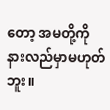တော့ အမတို့ကို နားလည်မှာမဟုတ်ဘူး။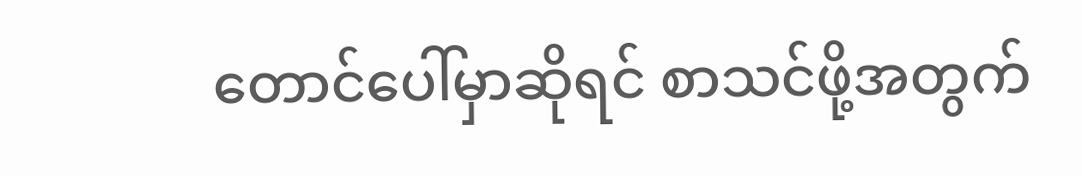တောင်ပေါ်မှာဆိုရင် စာသင်ဖို့အတွက်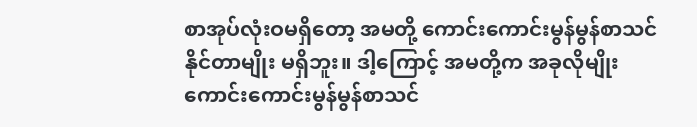စာအုပ်လုံးဝမရှိတော့ အမတို့ ကောင်းကောင်းမွန်မွန်စာသင်နိုင်တာမျိုး မရှိဘူး။ ဒါ့ကြောင့် အမတို့က အခုလိုမျိုး ကောင်းကောင်းမွန်မွန်စာသင်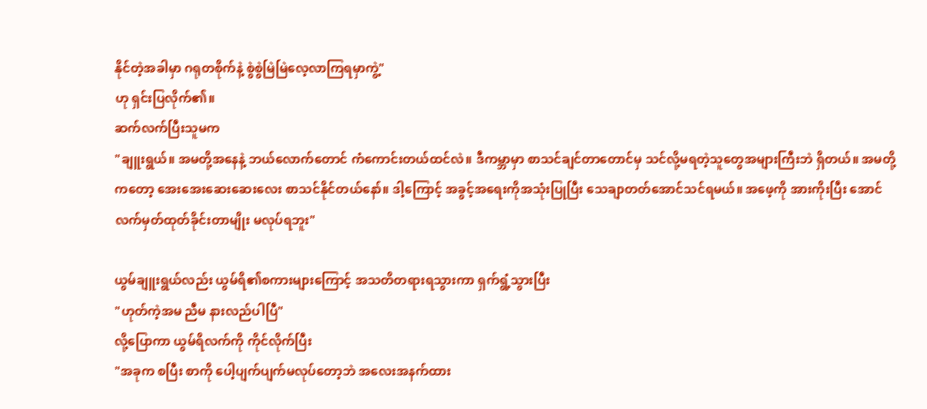နိုင်တဲ့အခါမှာ ဂရုတစိုက်နဲ့ စွဲစွဲမြဲမြဲလေ့လာကြရမှာကွဲ့"
ဟု ရှင်းပြလိုက်၏။
ဆက်လက်ပြီးသူမက
"ချူးရွယ်။ အမတို့အနေနဲ့ ဘယ်လောက်တောင် ကံကောင်းတယ်ထင်လဲ။ ဒီကမ္ဘာမှာ စာသင်ချင်တာတောင်မှ သင်လို့မရတဲ့သူတွေအများကြီးဘဲ ရှိတယ်။ အမတို့ကတော့ အေးအေးဆေးဆေးလေး စာသင်နိုင်တယ်နော်။ ဒါ့ကြောင့် အခွင့်အရေးကိုအသုံးပြုပြီး သေချာတတ်အောင်သင်ရမယ်။ အဖေ့ကို အားကိုးပြီး အောင်လက်မှတ်ထုတ်ခိုင်းတာမျိုး မလုပ်ရဘူး"

ယွမ်ချူးရွယ်လည်း ယွမ်ရိ၏စကားများကြောင့် အသတိတရားရသွားကာ ရှက်ရွံ့သွားပြီး
"ဟုတ်ကဲ့အမ ညီမ နားလည်ပါပြီ"
လို့ပြောကာ ယွမ်ရိလက်ကို ကိုင်လိုက်ပြီး
"အခုက စပြီး စာကို ‌ပေါ့ပျက်ပျက်မလုပ်တော့ဘဲ အလေးအနက်ထား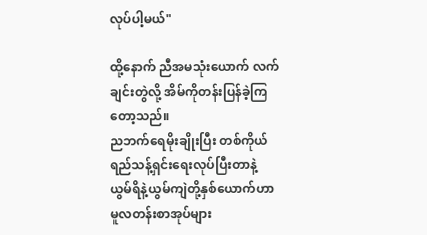လုပ်ပါ့မယ်"

ထို့နောက် ညီအမသုံးယောက် လက်ချင်းတွဲလို့ အိမ်ကိုတန်းပြန်ခဲ့ကြတော့သည်။
ညဘက်ရေမိုးချိုးပြီး တစ်ကိုယ်ရည်သန့်ရှင်းရေးလုပ်ပြီးတာနဲ့ ယွမ်ရိနဲ့ယွမ်ကျဲတို့နှစ်ယောက်ဟာ မူလတန်းစာအုပ်များ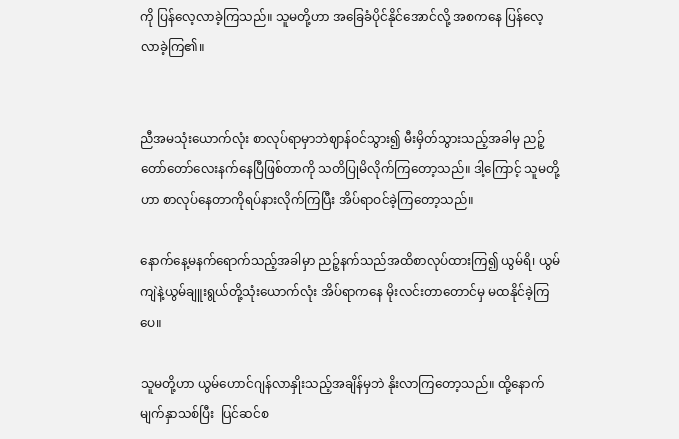ကို ပြန်လေ့လာခဲ့ကြသည်။ သူမတို့ဟာ အခြေခံပိုင်နိုင်အောင်လို့ အစကနေ ပြန်လေ့လာခဲ့ကြ၏။


ညီအမသုံးယောက်လုံး စာလုပ်ရာမှာဘဲဈာန်ဝင်သွား၍ မီးမှိတ်သွားသည့်အခါမှ ညဉ့်တော်တော်လေးနက်နေပြီဖြစ်တာကို သတိပြုမိလိုက်ကြတော့သည်။ ဒါ့ကြောင့် သူမတို့ဟာ စာလုပ်နေတာကိုရပ်နားလိုက်ကြပြီး အိပ်ရာဝင်ခဲ့ကြတော့သည်။

နောက်နေ့မနက်ရောက်သည့်အခါမှာ ညဉ့်နက်သည်အထိစာလုပ်ထားကြ၍ ယွမ်ရိ၊ ယွမ်ကျဲနဲ့ယွမ်ချူးရွယ်တို့သုံးယောက်လုံး အိပ်ရာကနေ မိုးလင်းတာတောင်မှ မထနိုင်ခဲ့ကြပေ။

သူမတို့ဟာ ယွမ်ဟောင်ဂျန်လာနှိုးသည့်အချိန်မှဘဲ နိုးလာကြတော့သည်။ ထို့နောက် မျက်နှာသစ်ပြီး  ပြင်ဆင်စ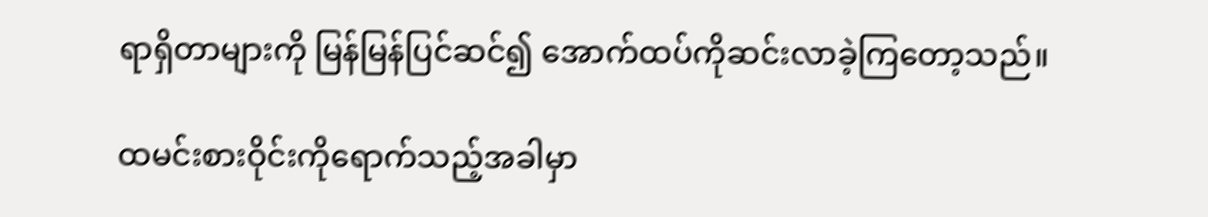ရာရှိတာများကို မြန်မြန်ပြင်ဆင်၍ အောက်ထပ်ကိုဆင်းလာခဲ့ကြတော့သည်။

ထမင်းစားဝိုင်းကိုရောက်သည့်အခါမှာ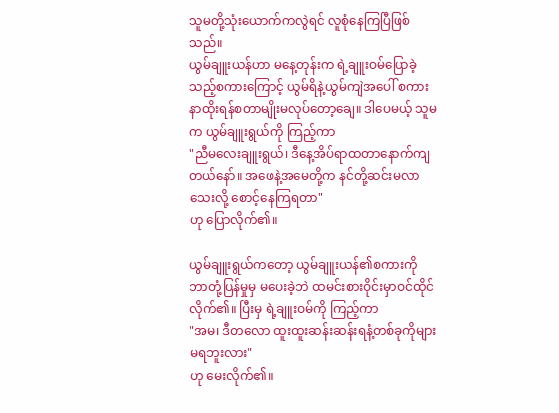သူမတို့သုံးယောက်ကလွဲရင် လူစုံနေကြပြီဖြစ်သည်။
ယွမ်ချူးယန်ဟာ မနေ့တုန်းက ရဲ့ချူးဝမ်ပြောခဲ့သည့်စကားကြောင့် ယွမ်ရိနဲ့ယွမ်ကျဲအပေါ် စကားနာထိုးရန်စတာမျိုးမလုပ်တော့ချေ။ ဒါပေမယ့် သူမက ယွမ်ချူးရွယ်ကို ကြည့်ကာ
"ညီမလေးချူးရွယ်၊ ဒီနေ့အိပ်ရာထတာနောက်ကျတယ်နော်။ အဖေနဲ့အမေတို့က နင်တို့ဆင်းမလာသေးလို့ စောင့်နေကြရတာ"
ဟု ပြောလိုက်၏။

ယွမ်ချူးရွယ်ကတော့ ယွမ်ချူးယန်၏စကားကို ဘာတုံ့ပြန်မှုမှ မပေးခဲ့ဘဲ ထမင်းစားဝိုင်းမှာဝင်ထိုင်လိုက်၏။ ပြီးမှ ရဲ့ချူးဝမ်ကို ကြည့်ကာ
"အမ၊ ဒီတလော ထူးထူးဆန်းဆန်းရနံ့တစ်ခုကိုများ မရဘူးလား"
ဟု မေးလိုက်၏။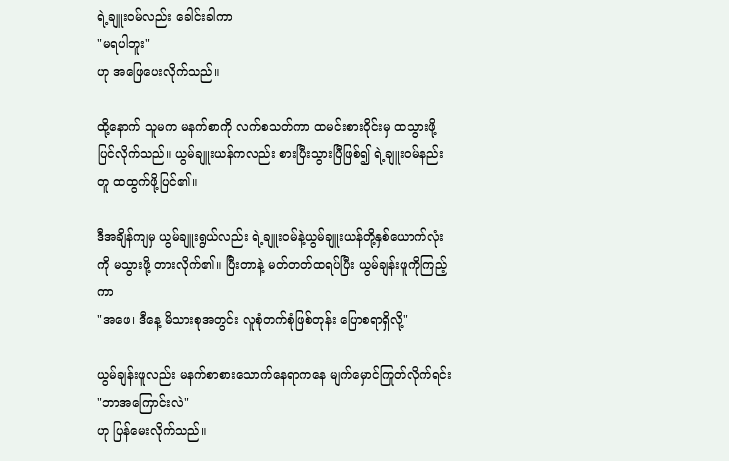ရဲ့ချူးဝမ်လည်း ခေါင်းခါကာ
"မရပါဘူး"
ဟု အဖြေပေးလိုက်သည်။

ထို့နောက် သူမက မနက်စာကို လက်စသတ်ကာ ထမင်းစားဝိုင်းမှ ထသွားဖို့ပြင်လိုက်သည်။ ယွမ်ချူးယန်ကလည်း စားပြီးသွားပြီဖြစ်၍ ရဲ့ချူးဝမ်နည်းတူ ထထွက်ဖို့ပြင်၏။

ဒီအချိန်ကျမှ ယွမ်ချူးရွယ်လည်း ရဲ့ချူးဝမ်နဲ့ယွမ်ချူးယန်တို့နှစ်ယောက်လုံးကို မသွားဖို့ တားလိုက်၏။ ပြီးတာနဲ့ မတ်တတ်ထရပ်ပြီး ယွမ်ချန်းဖူကိုကြည့်ကာ
"အဖေ၊ ဒီနေ့ မိသားစုအတွင်း လူစုံတက်စုံဖြစ်တုန်း ပြောစရာရှိလို့"

ယွမ်ချန်းဖူလည်း မနက်စာစားသောက်နေရာကနေ မျက်မှောင်ကြုတ်လိုက်ရင်း
"ဘာအကြောင်းလဲ"
ဟု ပြန်မေးလိုက်သည်။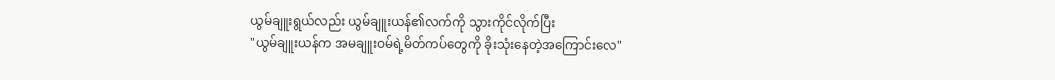ယွမ်ချူးရွယ်လည်း ယွမ်ချူးယန်၏လက်ကို သွားကိုင်လိုက်ပြီး
"ယွမ်ချူးယန်က အမချူးဝမ်ရဲ့မိတ်ကပ်တွေကို ခိုးသုံးနေတဲ့အကြောင်းလေ"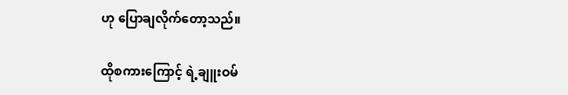ဟု ပြောချလိုက်တော့သည်။

ထိုစကားကြောင့် ရဲ့ချူးဝမ်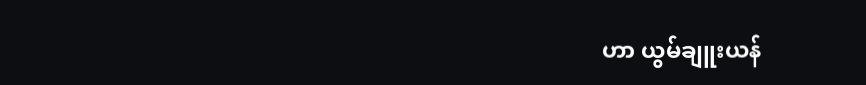ဟာ ယွမ်ချူးယန်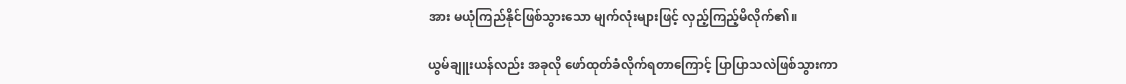အား မယုံကြည်နိုင်ဖြစ်သွားသော မျက်လုံးများဖြင့် လှည့်ကြည့်မိလိုက်၏။

ယွမ်ချူးယန်လည်း အခုလို ဖော်ထုတ်ခံလိုက်ရတာကြောင့် ပြာပြာသလဲဖြစ်သွားကာ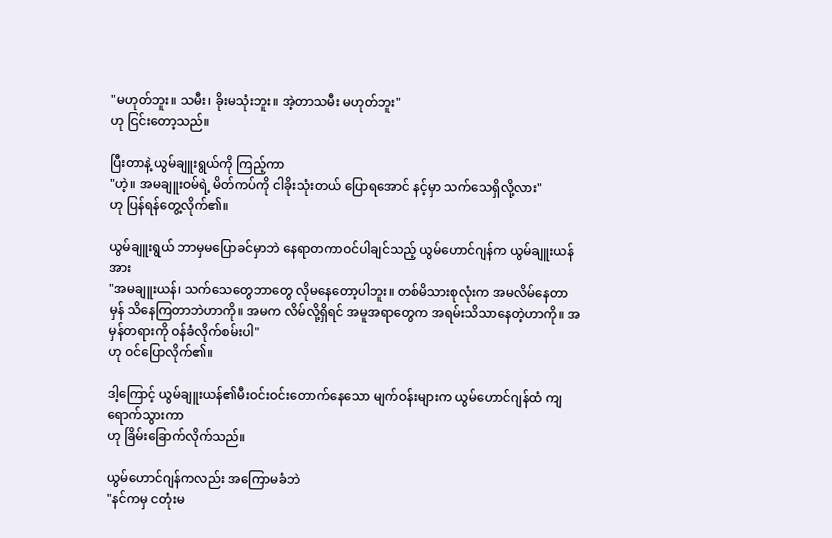"မဟုတ်ဘူး။ သမီး၊ ခိုးမသုံးဘူး။ အဲ့တာသမီး မဟုတ်ဘူး"
ဟု ငြင်းတော့သည်။

ပြီးတာနဲ့ ယွမ်ချူးရွယ်ကို ကြည့်ကာ
"ဟဲ့။ အမချူးဝမ်ရဲ့ မိတ်ကပ်ကို ငါခိုးသုံးတယ် ပြောရအောင် နင့်မှာ သက်သေ‌ရှိလို့လား"
ဟု ပြန်ရန်တွေ့လိုက်၏။

ယွမ်ချူးရွယ် ဘာမှမပြောခင်မှာဘဲ နေရာတကာဝင်ပါချင်သည့် ယွမ်ဟောင်ဂျန်က ယွမ်ချူးယန်အား
"အမချူးယန်၊ သက်သေတွေဘာတွေ လိုမနေတော့ပါဘူး။ တစ်မိသားစုလုံးက အမလိမ်နေတာမှန် သိနေကြတာဘဲဟာကို။ အမက လိမ်လို့ရှိရင် အမူအရာတွေက အရမ်းသိသာနေတဲ့ဟာကို။ အမှန်တရားကို ဝန်ခံလိုက်စမ်းပါ"
ဟု ဝင်ပြောလိုက်၏။

ဒါ့ကြောင့် ယွမ်ချူးယန်၏မီးဝင်းဝင်းတောက်နေသော မျက်ဝန်းများက ယွမ်ဟောင်ဂျန်ထံ ကျရောက်သွားကာ
ဟု ခြိမ်းခြောက်လိုက်သည်။

ယွမ်ဟောင်ဂျန်ကလည်း အကြောမခံဘဲ
"နင်ကမှ ငတုံးမ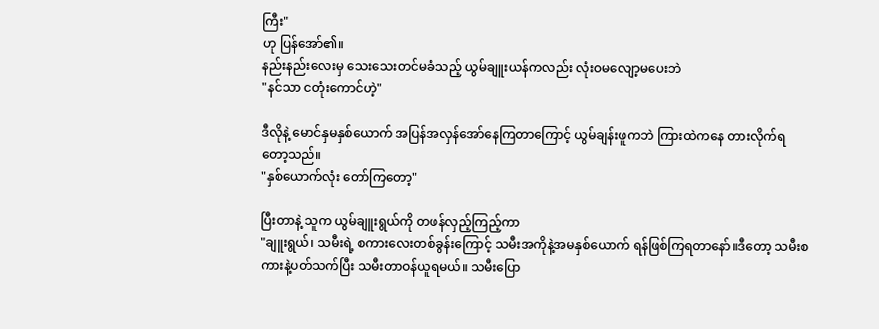ကြီး"
ဟု ပြန်အော်၏။
နည်းနည်းလေးမှ သေးသေးတင်မခံသည့် ယွမ်ချူးယန်ကလည်း လုံးဝမလျော့မပေးဘဲ
"နင်သာ ငတုံးကောင်ဟဲ့"

ဒီလိုနဲ့‌ မောင်နှမနှစ်ယောက် အပြန်အလှန်အော်နေကြတာကြောင့် ယွမ်ချန်းဖူကဘဲ ကြားထဲကနေ တားလိုက်ရတော့သည်။
"နှစ်ယောက်လုံး တော်ကြတော့"

ပြီးတာနဲ့ သူက ယွမ်ချူးရွယ်ကို တဖန်လှည့်ကြည့်ကာ
"ချူးရွယ်၊ သမီးရဲ့ စကားလေးတစ်ခွန်းကြောင့် သမီးအကိုနဲ့အမနှစ်ယောက် ရန်ဖြစ်ကြရတာနော်။ဒီတော့ သမီးစကားနဲ့ပတ်သက်ပြီး သမီးတာဝန်ယူရမယ်။ သမီးပြော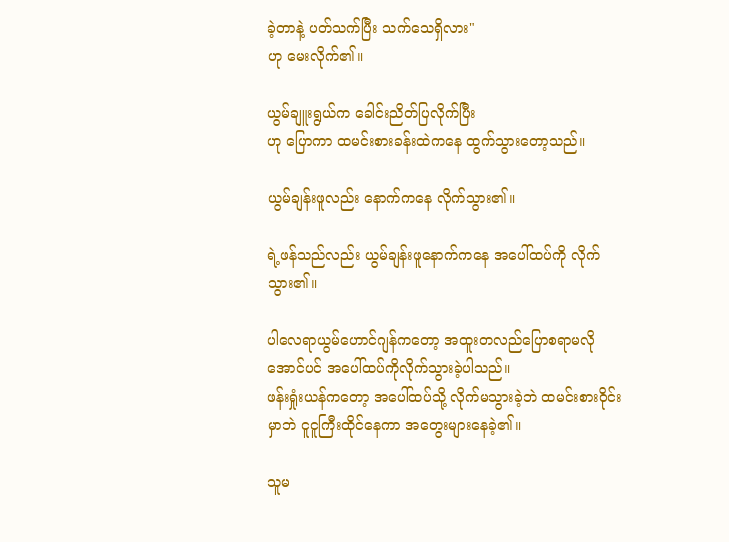ခဲ့တာနဲ့ ပတ်သက်ပြီး သက်သေရှိလား"
ဟု မေးလိုက်၏။

ယွမ်ချူးရွယ်က ခေါင်းညိတ်ပြလိုက်ပြီး
ဟု ပြောကာ ထမင်းစားခန်းထဲကနေ ထွက်သွားတော့သည်။

ယွမ်ချန်းဖူလည်း နောက်ကနေ လိုက်သွား၏။

ရဲ့ဖန်သည်လည်း ယွမ်ချန်းဖူနောက်ကနေ အပေါ်ထပ်ကို လိုက်သွား၏။

ပါလေရာယွမ်ဟောင်ဂျန်ကတော့ အထူးတလည်ပြောစရာမလိုအောင်ပင် ‌အပေါ်ထပ်ကိုလိုက်သွားခဲ့ပါသည်။
ဖန်းရှုံးယန်ကတော့ အပေါ်ထပ်သို့ လိုက်မသွားခဲ့ဘဲ ထမင်းစားဝိုင်းမှာဘဲ ငူငူကြီးထိုင်နေကာ အတွေးများနေခဲ့၏။

သူမ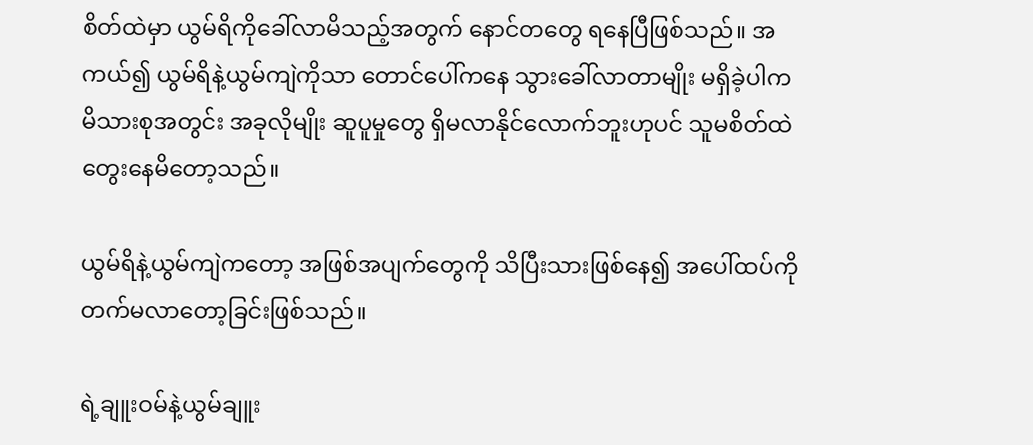စိတ်ထဲမှာ ယွမ်ရိကိုခေါ်လာမိသည့်အတွက် နောင်တတွေ ရနေပြီဖြစ်သည်။ အကယ်၍ ယွမ်ရိနဲ့ယွမ်ကျဲကိုသာ တောင်ပေါ်ကနေ သွားခေါ်လာတာမျိုး မရှိခဲ့ပါက မိသားစုအတွင်း အခုလိုမျိုး ဆူပူမှုတွေ ရှိမလာနိုင်လောက်ဘူးဟုပင် သူမစိတ်ထဲ တွေးနေမိတော့သည်။

ယွမ်ရိနဲ့ယွမ်ကျဲကတော့ အဖြစ်အပျက်တွေကို သိပြီးသားဖြစ်နေ၍ အပေါ်ထပ်ကို တက်မလာတော့ခြင်းဖြစ်သည်။

ရဲ့ချူးဝမ်နဲ့ယွမ်ချူး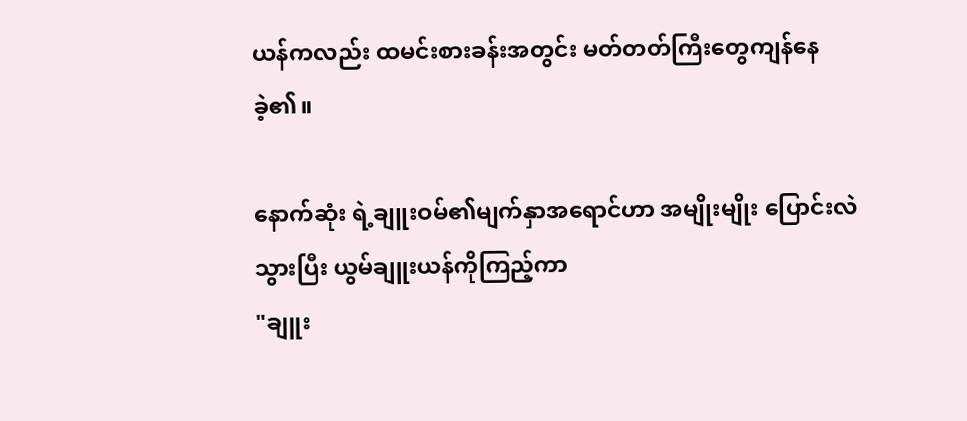ယန်ကလည်း ထမင်းစားခန်းအတွင်း မတ်တတ်ကြီးတွေကျန်နေခဲ့၏။

နောက်ဆုံး ရဲ့ချူးဝမ်၏မျက်နှာအရောင်ဟာ အမျိုးမျိုး ပြောင်းလဲသွားပြီး ယွမ်ချူးယန်ကိုကြည့်ကာ
"ချူး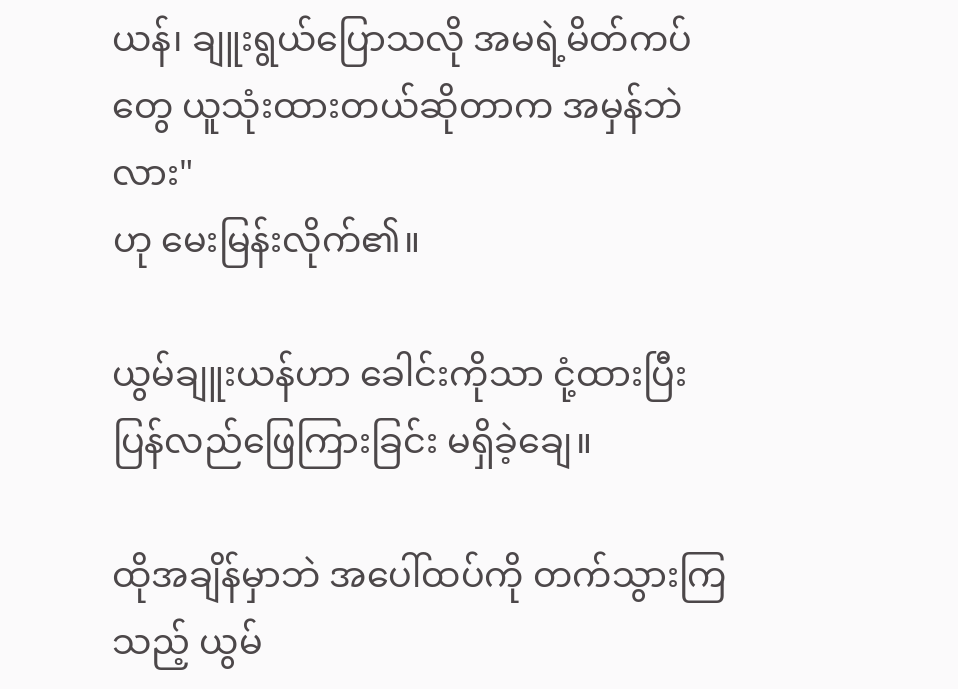ယန်၊ ချူးရွယ်ပြောသလို အမရဲ့မိတ်ကပ်တွေ ယူသုံးထားတယ်ဆိုတာက အမှန်ဘဲလား"
ဟု မေးမြန်းလိုက်၏။

ယွမ်ချူးယန်ဟာ ခေါင်းကိုသာ ငုံ့ထားပြီး ပြန်လည်ဖြေကြားခြင်း မရှိခဲ့ချေ။

ထိုအချိန်မှာဘဲ အပေါ်ထပ်ကို တက်သွားကြသည့် ယွမ်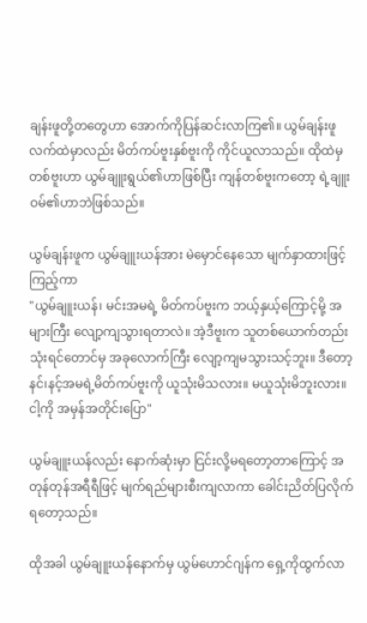ချန်းဖူတို့တတွေဟာ အောက်ကိုပြန်ဆင်းလာကြ၏။ ယွမ်ချန်းဖူလက်ထဲမှာလည်း မိတ်ကပ်ဗူးနှစ်ဗူးကို ကိုင်ယူလာသည်။ ထိုထဲမှ တစ်ဗူးဟာ ယွမ်ချူးရွယ်၏ဟာဖြစ်ပြီး ကျန်တစ်ဗူးကတော့ ရဲ့ချူးဝမ်၏ဟာဘဲဖြစ်သည်။

ယွမ်ချန်းဖူက ယွမ်ချူးယန်အား မဲမှောင်နေသော မျက်နှာထားဖြင့်ကြည့်ကာ
"ယွမ်ချူးယန်၊ မင်းအမရဲ့ မိတ်ကပ်ဗူးက ဘယ့်နှယ့်ကြောင့်မို့ အများကြီး လျော့ကျသွားရတာလဲ။ အဲ့ဒီဗူးက သူတစ်ယောက်တည်း သုံးရင်တောင်မှ အခုလောက်ကြီး လျော့ကျမသွားသင့်ဘူး။ ဒီတော့ နင်၊နင့်အမရဲ့မိတ်ကပ်ဗူးကို ယူသုံးမိသလား။ မယူသုံးမိဘူးလား။ ငါ့ကို အမှန်အတိုင်းပြော"

ယွမ်ချူးယန်လည်း နောက်ဆုံးမှာ ငြင်းလို့မရတော့တာကြောင့် အတုန်တုန်အရီရီဖြင့် မျက်ရည်များစီးကျလာကာ ခေါင်းညိတ်ပြလိုက်ရတော့သည်။

ထိုအခါ ယွမ်ချူးယန်နောက်မှ ယွမ်ဟောင်ဂျန်က ရှေ့ကိုထွက်လာ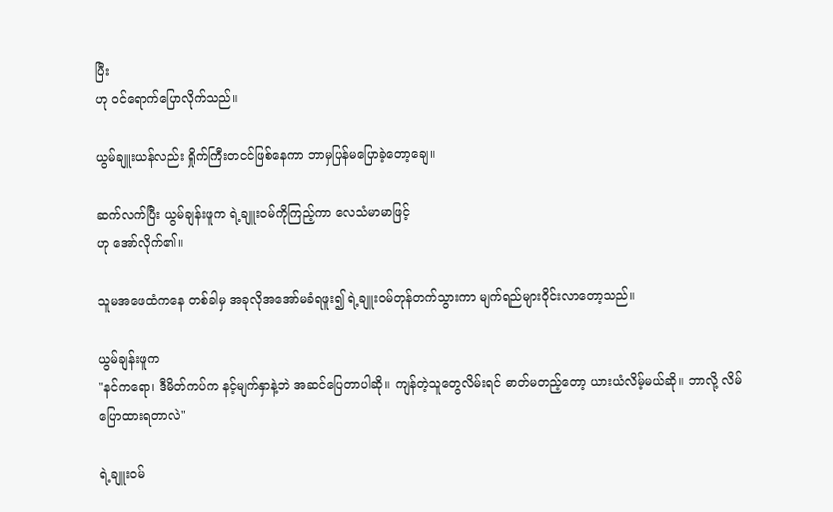ပြီး
ဟု ဝင်ရောက်ပြောလိုက်သည်။

ယွမ်ချူးယန်လည်း ရှိုက်ကြီးတငင်ဖြစ်နေကာ ဘာမှပြန်မပြောခဲ့တော့ချေ။

ဆက်လက်ပြီး ယွမ်ချန်းဖူက ရဲ့ချူးဝမ်ကိုကြည့်ကာ လေသံမာမာဖြင့်
ဟု အော်လိုက်၏။

သူမအဖေထံကနေ တစ်ခါမှ အခုလိုအအော်မခံရဖူး၍ ရဲ့ချူးဝမ်တုန်တက်သွားကာ မျက်ရည်များဝိုင်းလာတော့သည်။

ယွမ်ချန်းဖူက
"နင်ကရော၊ ဒီမိတ်ကပ်က နင့်မျက်နှာနဲ့ဘဲ အဆင်ပြေတာပါဆို။ ကျန်တဲ့သူတွေလိမ်းရင် ဓာတ်မတည့်တော့ ယားယံလိမ့်မယ်ဆို။ ဘာလို့ လိမ်ပြောထားရတာလဲ"

ရဲ့ချူးဝမ်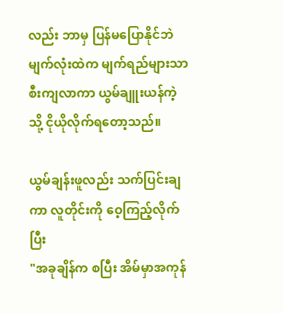လည်း ဘာမှ ပြန်မပြောနိုင်ဘဲ မျက်လုံးထဲက မျက်ရည်များသာ စီးကျလာကာ ယွမ်ချူးယန်ကဲ့သို့ ငိုယိုလိုက်ရတော့သည်။

ယွမ်ချန်းဖူလည်း သက်ပြင်းချကာ လူတိုင်းကို ဝေ့ကြည့်လိုက်ပြီး
"အခုချိန်က စပြီး အိမ်မှာအကုန်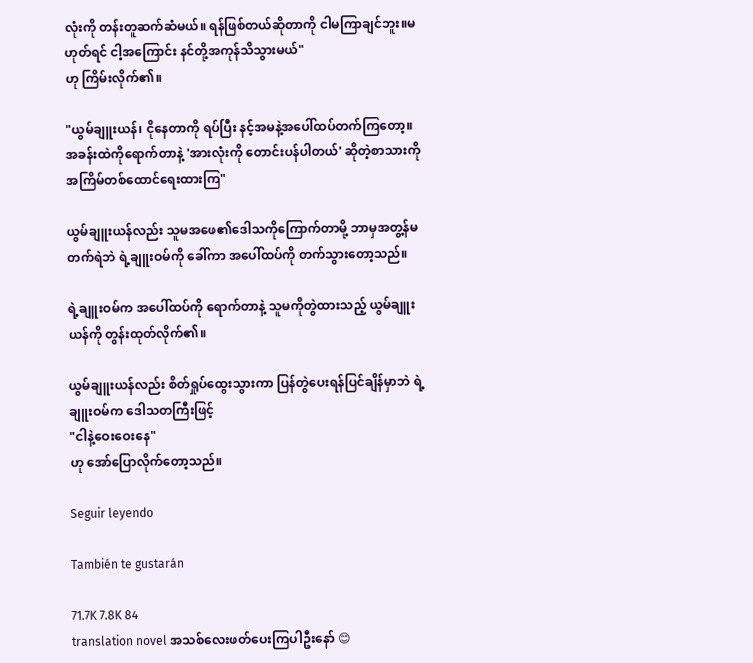လုံးကို တန်းတူဆက်ဆံမယ်။ ရန်ဖြစ်တယ်ဆိုတာကို ငါမကြာချင်ဘူး။မဟုတ်ရင် ငါ့အကြောင်း ‌နင်တို့အကုန်သိသွားမယ်"
ဟု ကြိမ်းလိုက်၏။

"ယွမ်ချူးယန်၊ ငိုနေတာကို ရပ်ပြီး နင့်အမနဲ့အပေါ်ထပ်တက်ကြတော့။ အခန်းထဲကိုရောက်တာနဲ့ 'အားလုံးကို တောင်းပန်ပါတယ်' ဆိုတဲ့စာသားကို အကြိမ်တစ်ထောင်ရေးထားကြ"

ယွမ်ချူးယန်လည်း သူမအဖေ၏ဒေါသကိုကြောက်တာမို့ ဘာမှအတွ့န်မတက်ရဲဘဲ ရဲ့ချူးဝမ်ကို ခေါ်ကာ အပေါ်ထပ်ကို တက်သွားတော့သည်။

ရဲ့ချူးဝမ်က အပေါ်ထပ်ကို ရောက်တာနဲ့ သူမကိုတွဲထားသည့် ယွမ်ချူးယန်ကို တွန်းထုတ်လိုက်၏။

ယွမ်ချူးယန်လည်း စိတ်ရှုပ်ထွေးသွားကာ ပြန်တွဲပေးရန်ပြင်ချိန်မှာဘဲ ရဲ့ချူးဝမ်က ဒေါသတကြီးဖြင့်
"ငါနဲ့ဝေးဝေးနေ"
ဟု အော်ပြောလိုက်တော့သည်။

Seguir leyendo

También te gustarán

71.7K 7.8K 84
translation novel အသစ်လေးဖတ်ပေးကြပါဦးနော် 😊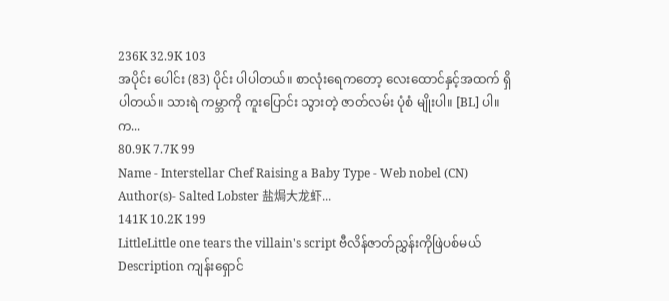236K 32.9K 103
အပိုင်း ပေါင်း (83) ပိုင်း ပါပါတယ်။ စာလုံးရေကတော့ လေးထောင်နှင့်အထက် ရှိပါတယ်။ သားရဲ ကမ္ဘာကို ကူးပြောင်း သွားတဲ့ ဇာတ်လမ်း ပုံစံ မျိုးပါ။ [BL] ပါ။ က...
80.9K 7.7K 99
Name - Interstellar Chef Raising a Baby Type - Web nobel (CN) Author(s)- Salted Lobster 盐焗大龙虾...
141K 10.2K 199
LittleLittle one tears the villain's script ဗီလိန်ဇာတ်ညွှန်းကိုဖြဲပစ်မယ် Description ကျန်းရှောင်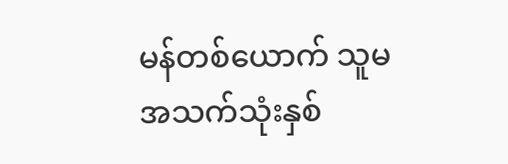မန်တစ်ယောက် သူမအသက်သုံးနှစ်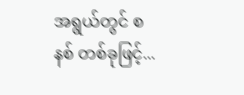အရွယ်တွင် စနစ် တစ်ခုဖြင့်...